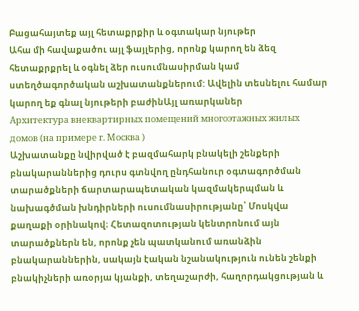Բացահայտեք այլ հետաքրքիր և օգտակար նյութեր
Ահա մի հավաքածու այլ ֆայլերից, որոնք կարող են ձեզ հետաքրքրել և օգնել ձեր ուսումնասիրման կամ ստեղծագործական աշխատանքներում: Ավելին տեսնելու համար կարող եք գնալ նյութերի բաժինԱյլ առարկաներ
Архитектура внеквартирных помещений многоэтажных жилых домов (на примере г. Москва )
Աշխատանքը նվիրված է բազմահարկ բնակելի շենքերի բնակարաններից դուրս գտնվող ընդհանուր օգտագործման տարածքների ճարտարապետական կազմակերպման և նախագծման խնդիրների ուսումնասիրությանը՝ Մոսկվա քաղաքի օրինակով։ Հետազոտության կենտրոնում այն տարածքներն են, որոնք չեն պատկանում առանձին բնակարաններին, սակայն էական նշանակություն ունեն շենքի բնակիչների առօրյա կյանքի, տեղաշարժի, հաղորդակցության և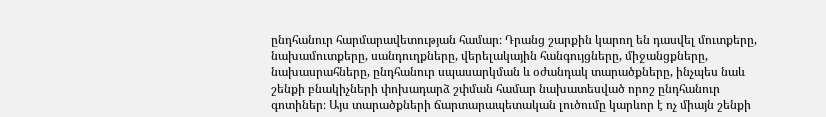ընդհանուր հարմարավետության համար։ Դրանց շարքին կարող են դասվել մուտքերը, նախամուտքերը, սանդուղքները, վերելակային հանգույցները, միջանցքները, նախասրահները, ընդհանուր սպասարկման և օժանդակ տարածքները, ինչպես նաև շենքի բնակիչների փոխադարձ շփման համար նախատեսված որոշ ընդհանուր գոտիներ։ Այս տարածքների ճարտարապետական լուծումը կարևոր է ոչ միայն շենքի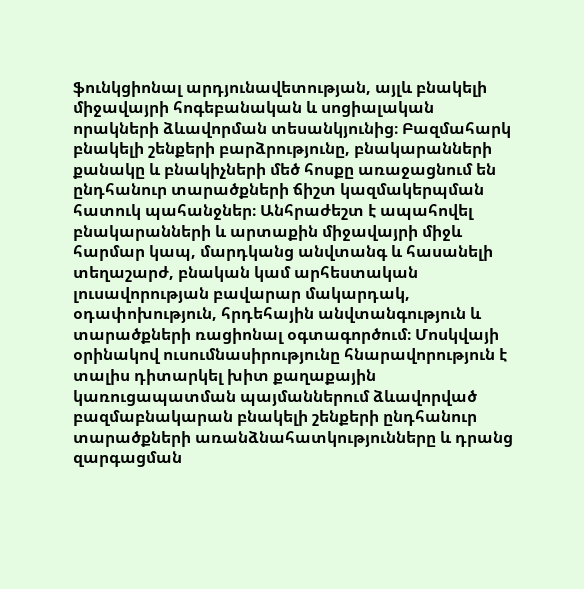ֆունկցիոնալ արդյունավետության, այլև բնակելի միջավայրի հոգեբանական և սոցիալական որակների ձևավորման տեսանկյունից։ Բազմահարկ բնակելի շենքերի բարձրությունը, բնակարանների քանակը և բնակիչների մեծ հոսքը առաջացնում են ընդհանուր տարածքների ճիշտ կազմակերպման հատուկ պահանջներ։ Անհրաժեշտ է ապահովել բնակարանների և արտաքին միջավայրի միջև հարմար կապ, մարդկանց անվտանգ և հասանելի տեղաշարժ, բնական կամ արհեստական լուսավորության բավարար մակարդակ, օդափոխություն, հրդեհային անվտանգություն և տարածքների ռացիոնալ օգտագործում։ Մոսկվայի օրինակով ուսումնասիրությունը հնարավորություն է տալիս դիտարկել խիտ քաղաքային կառուցապատման պայմաններում ձևավորված բազմաբնակարան բնակելի շենքերի ընդհանուր տարածքների առանձնահատկությունները և դրանց զարգացման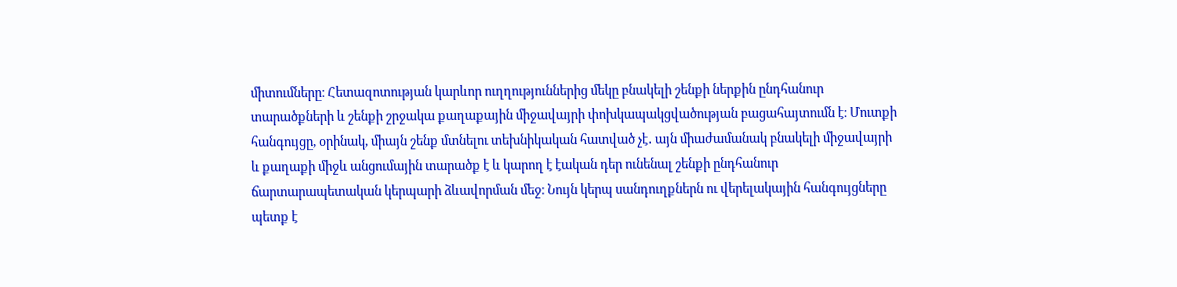միտումները։ Հետազոտության կարևոր ուղղություններից մեկը բնակելի շենքի ներքին ընդհանուր տարածքների և շենքի շրջակա քաղաքային միջավայրի փոխկապակցվածության բացահայտումն է։ Մուտքի հանգույցը, օրինակ, միայն շենք մտնելու տեխնիկական հատված չէ․ այն միաժամանակ բնակելի միջավայրի և քաղաքի միջև անցումային տարածք է և կարող է էական դեր ունենալ շենքի ընդհանուր ճարտարապետական կերպարի ձևավորման մեջ։ Նույն կերպ սանդուղքներն ու վերելակային հանգույցները պետք է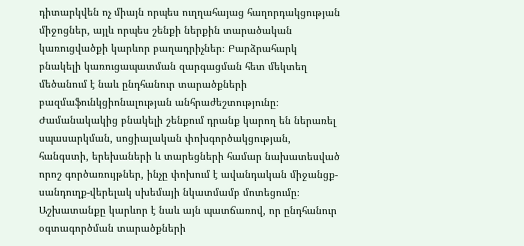դիտարկվեն ոչ միայն որպես ուղղահայաց հաղորդակցության միջոցներ, այլև որպես շենքի ներքին տարածական կառուցվածքի կարևոր բաղադրիչներ։ Բարձրահարկ բնակելի կառուցապատման զարգացման հետ մեկտեղ մեծանում է նաև ընդհանուր տարածքների բազմաֆունկցիոնալության անհրաժեշտությունը։ Ժամանակակից բնակելի շենքում դրանք կարող են ներառել սպասարկման, սոցիալական փոխգործակցության, հանգստի, երեխաների և տարեցների համար նախատեսված որոշ գործառույթներ, ինչը փոխում է ավանդական միջանցք-սանդուղք-վերելակ սխեմայի նկատմամբ մոտեցումը։ Աշխատանքը կարևոր է նաև այն պատճառով, որ ընդհանուր օգտագործման տարածքների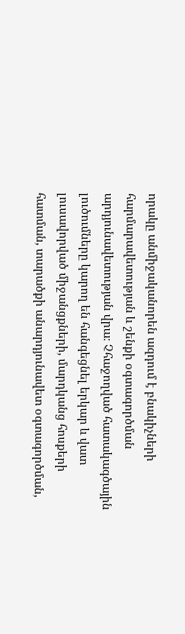որակը անմիջականորեն ազդում է բնակիչների հարմարավետության և շենքի օգտագործման արդյունավետության վրա։ Չհաջողված հատակագծային լուծումները կարող են հանգեցնել երկար և վատ լուսավորված միջանցքների, մարդկանց հոսքերի հատման, տարածքի անարդյունավետ օգտագործման,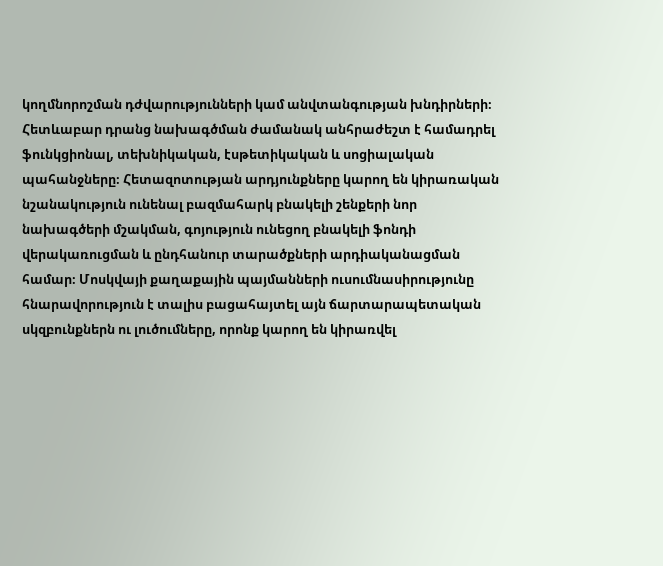կողմնորոշման դժվարությունների կամ անվտանգության խնդիրների։ Հետևաբար դրանց նախագծման ժամանակ անհրաժեշտ է համադրել ֆունկցիոնալ, տեխնիկական, էսթետիկական և սոցիալական պահանջները։ Հետազոտության արդյունքները կարող են կիրառական նշանակություն ունենալ բազմահարկ բնակելի շենքերի նոր նախագծերի մշակման, գոյություն ունեցող բնակելի ֆոնդի վերակառուցման և ընդհանուր տարածքների արդիականացման համար։ Մոսկվայի քաղաքային պայմանների ուսումնասիրությունը հնարավորություն է տալիս բացահայտել այն ճարտարապետական սկզբունքներն ու լուծումները, որոնք կարող են կիրառվել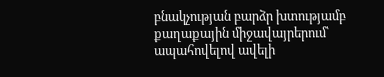բնակչության բարձր խտությամբ քաղաքային միջավայրերում՝ ապահովելով ավելի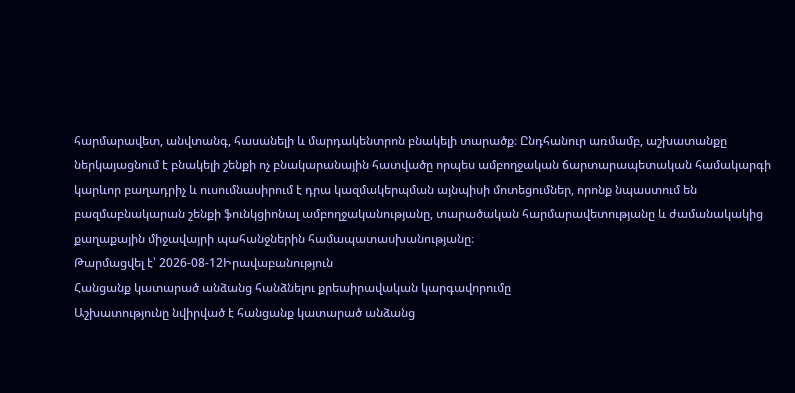հարմարավետ, անվտանգ, հասանելի և մարդակենտրոն բնակելի տարածք։ Ընդհանուր առմամբ, աշխատանքը ներկայացնում է բնակելի շենքի ոչ բնակարանային հատվածը որպես ամբողջական ճարտարապետական համակարգի կարևոր բաղադրիչ և ուսումնասիրում է դրա կազմակերպման այնպիսի մոտեցումներ, որոնք նպաստում են բազմաբնակարան շենքի ֆունկցիոնալ ամբողջականությանը, տարածական հարմարավետությանը և ժամանակակից քաղաքային միջավայրի պահանջներին համապատասխանությանը։
Թարմացվել է՝ 2026-08-12Իրավաբանություն
Հանցանք կատարած անձանց հանձնելու քրեաիրավական կարգավորումը
Աշխատությունը նվիրված է հանցանք կատարած անձանց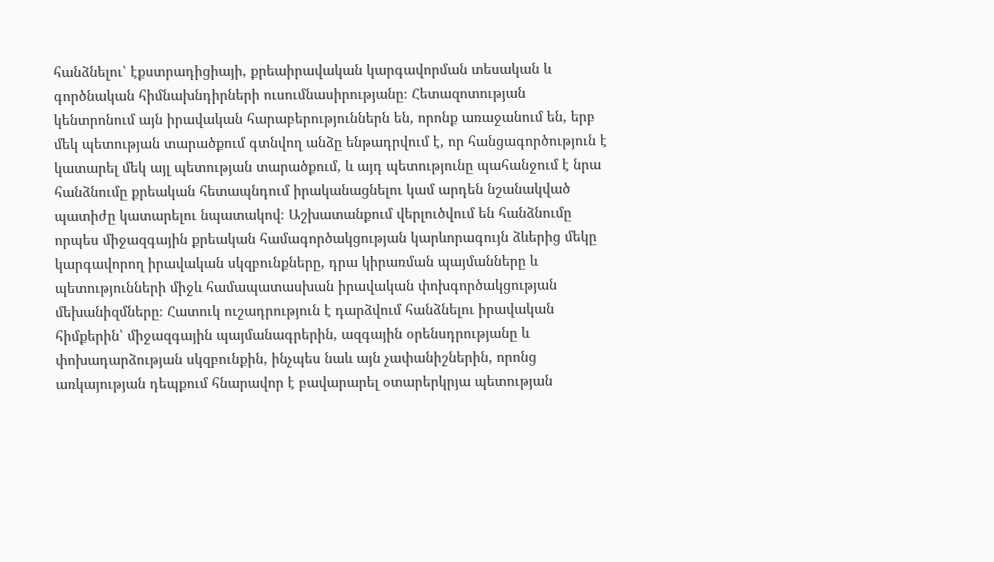հանձնելու՝ էքստրադիցիայի, քրեաիրավական կարգավորման տեսական և գործնական հիմնախնդիրների ուսումնասիրությանը։ Հետազոտության կենտրոնում այն իրավական հարաբերություններն են, որոնք առաջանում են, երբ մեկ պետության տարածքում գտնվող անձը ենթադրվում է, որ հանցագործություն է կատարել մեկ այլ պետության տարածքում, և այդ պետությունը պահանջում է նրա հանձնումը քրեական հետապնդում իրականացնելու կամ արդեն նշանակված պատիժը կատարելու նպատակով։ Աշխատանքում վերլուծվում են հանձնումը որպես միջազգային քրեական համագործակցության կարևորագույն ձևերից մեկը կարգավորող իրավական սկզբունքները, դրա կիրառման պայմանները և պետությունների միջև համապատասխան իրավական փոխգործակցության մեխանիզմները։ Հատուկ ուշադրություն է դարձվում հանձնելու իրավական հիմքերին՝ միջազգային պայմանագրերին, ազգային օրենսդրությանը և փոխադարձության սկզբունքին, ինչպես նաև այն չափանիշներին, որոնց առկայության դեպքում հնարավոր է բավարարել օտարերկրյա պետության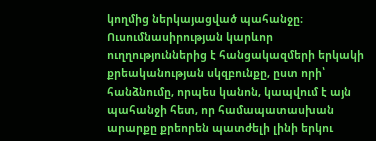կողմից ներկայացված պահանջը։ Ուսումնասիրության կարևոր ուղղություններից է հանցակազմերի երկակի քրեականության սկզբունքը, ըստ որի՝ հանձնումը, որպես կանոն, կապվում է այն պահանջի հետ, որ համապատասխան արարքը քրեորեն պատժելի լինի երկու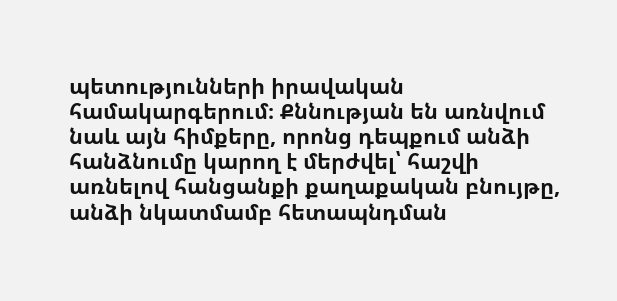պետությունների իրավական համակարգերում։ Քննության են առնվում նաև այն հիմքերը, որոնց դեպքում անձի հանձնումը կարող է մերժվել՝ հաշվի առնելով հանցանքի քաղաքական բնույթը, անձի նկատմամբ հետապնդման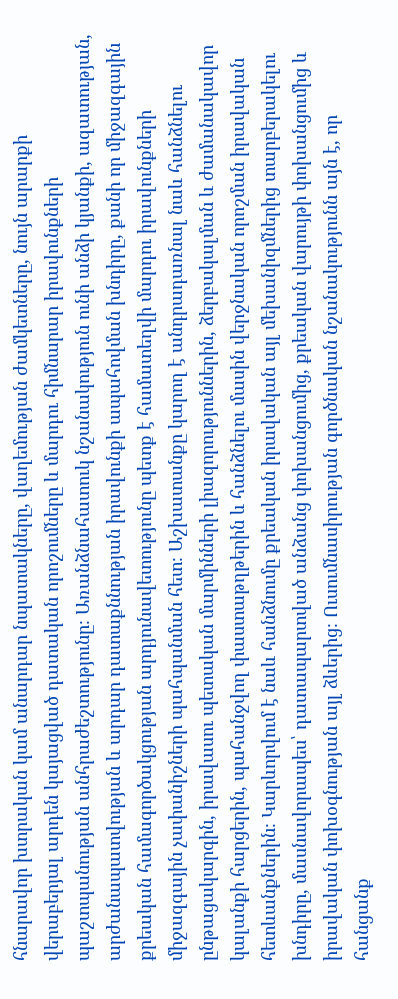հնարավոր խտրական կամ անարդար նպատակները, վաղեմության ժամկետները, նույն արարքի վերաբերյալ արդեն կայացված դատական որոշումները և մարդու հիմնարար իրավունքների պաշտպանության անհրաժեշտությունը։ Առանձնահատուկ նշանակություն ունի անձի կյանքի, ազատության, արժանապատվության և արդար դատաքննության իրավունքի ապահովման խնդիրը, քանի որ միջազգային քրեական համագործակցության արդյունավետությունը պետք է համատեղվի մարդու իրավունքների միջազգային չափանիշների պահպանման հետ։ Աշխատանքը կարող է անդրադառնալ նաև հանձնելու ընթացակարգին, իրավասու պետական մարմինների լիազորություններին, ձերբակալման և ժամանակավոր կալանքի հարցերին, պահանջվող փաստաթղթերին և հանձնելու մասին վերջնական որոշման իրավական հետևանքներին։ Կարևորվում է նաև հանձնումը քրեական իրավական այլ մեխանիզմներից տարբերակելու խնդիրը, մասնավորապես՝ դատապարտված անձանց փոխանցումից, քրեական վարույթի փոխանցումից և իրավական փոխօգնության այլ ձևերից։ Ուսումնասիրության գործնական նշանակությունն այն է, որ հանցանք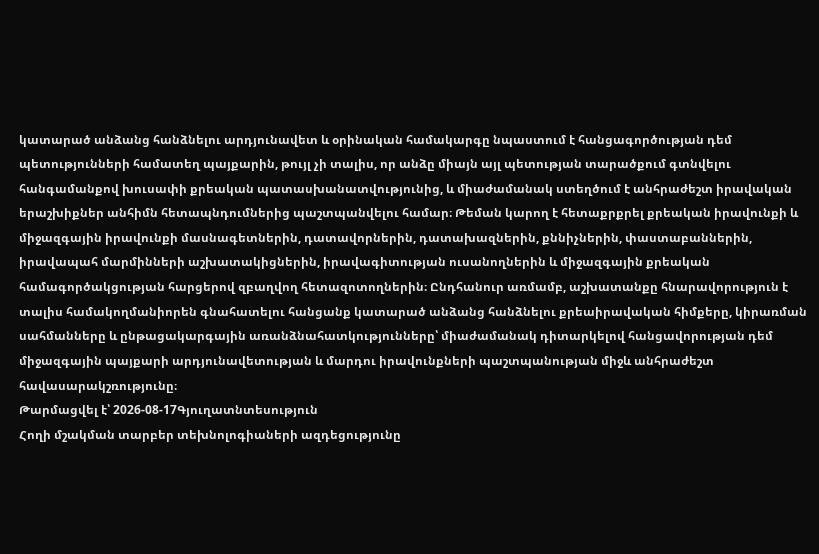կատարած անձանց հանձնելու արդյունավետ և օրինական համակարգը նպաստում է հանցագործության դեմ պետությունների համատեղ պայքարին, թույլ չի տալիս, որ անձը միայն այլ պետության տարածքում գտնվելու հանգամանքով խուսափի քրեական պատասխանատվությունից, և միաժամանակ ստեղծում է անհրաժեշտ իրավական երաշխիքներ անհիմն հետապնդումներից պաշտպանվելու համար։ Թեման կարող է հետաքրքրել քրեական իրավունքի և միջազգային իրավունքի մասնագետներին, դատավորներին, դատախազներին, քննիչներին, փաստաբաններին, իրավապահ մարմինների աշխատակիցներին, իրավագիտության ուսանողներին և միջազգային քրեական համագործակցության հարցերով զբաղվող հետազոտողներին։ Ընդհանուր առմամբ, աշխատանքը հնարավորություն է տալիս համակողմանիորեն գնահատելու հանցանք կատարած անձանց հանձնելու քրեաիրավական հիմքերը, կիրառման սահմանները և ընթացակարգային առանձնահատկությունները՝ միաժամանակ դիտարկելով հանցավորության դեմ միջազգային պայքարի արդյունավետության և մարդու իրավունքների պաշտպանության միջև անհրաժեշտ հավասարակշռությունը։
Թարմացվել է՝ 2026-08-17Գյուղատնտեսություն
Հողի մշակման տարբեր տեխնոլոգիաների ազդեցությունը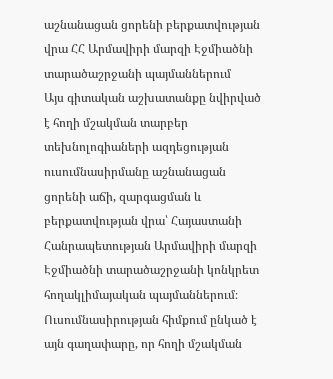աշնանացան ցորենի բերքատվության վրա ՀՀ Արմավիրի մարզի Էջմիածնի տարածաշրջանի պայմաններում
Այս գիտական աշխատանքը նվիրված է հողի մշակման տարբեր տեխնոլոգիաների ազդեցության ուսումնասիրմանը աշնանացան ցորենի աճի, զարգացման և բերքատվության վրա՝ Հայաստանի Հանրապետության Արմավիրի մարզի Էջմիածնի տարածաշրջանի կոնկրետ հողակլիմայական պայմաններում։ Ուսումնասիրության հիմքում ընկած է այն գաղափարը, որ հողի մշակման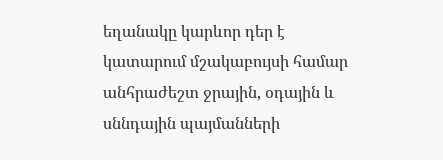եղանակը կարևոր դեր է կատարում մշակաբույսի համար անհրաժեշտ ջրային, օդային և սննդային պայմանների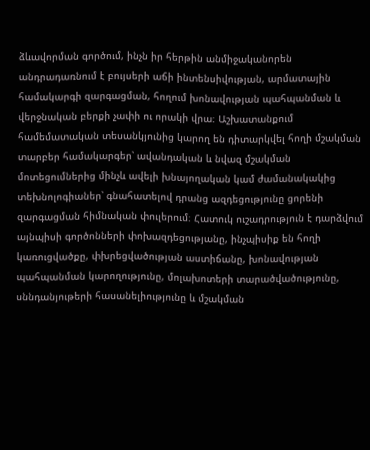ձևավորման գործում, ինչն իր հերթին անմիջականորեն անդրադառնում է բույսերի աճի ինտենսիվության, արմատային համակարգի զարգացման, հողում խոնավության պահպանման և վերջնական բերքի չափի ու որակի վրա։ Աշխատանքում համեմատական տեսանկյունից կարող են դիտարկվել հողի մշակման տարբեր համակարգեր՝ ավանդական և նվազ մշակման մոտեցումներից մինչև ավելի խնայողական կամ ժամանակակից տեխնոլոգիաներ՝ գնահատելով դրանց ազդեցությունը ցորենի զարգացման հիմնական փուլերում։ Հատուկ ուշադրություն է դարձվում այնպիսի գործոնների փոխազդեցությանը, ինչպիսիք են հողի կառուցվածքը, փխրեցվածության աստիճանը, խոնավության պահպանման կարողությունը, մոլախոտերի տարածվածությունը, սննդանյութերի հասանելիությունը և մշակման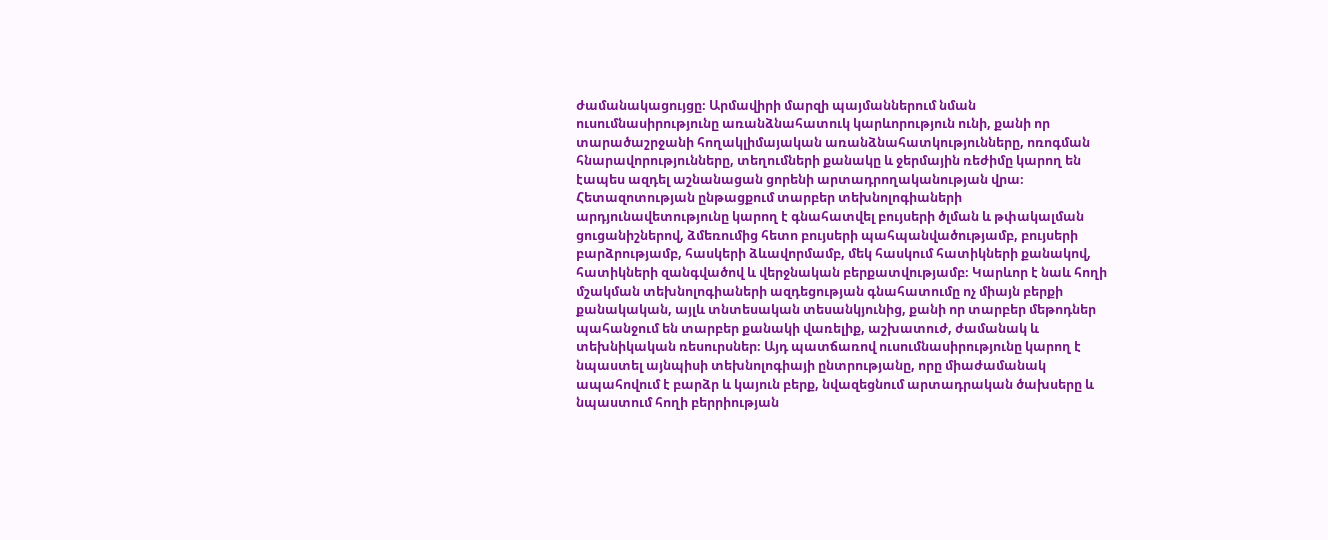ժամանակացույցը։ Արմավիրի մարզի պայմաններում նման ուսումնասիրությունը առանձնահատուկ կարևորություն ունի, քանի որ տարածաշրջանի հողակլիմայական առանձնահատկությունները, ոռոգման հնարավորությունները, տեղումների քանակը և ջերմային ռեժիմը կարող են էապես ազդել աշնանացան ցորենի արտադրողականության վրա։ Հետազոտության ընթացքում տարբեր տեխնոլոգիաների արդյունավետությունը կարող է գնահատվել բույսերի ծլման և թփակալման ցուցանիշներով, ձմեռումից հետո բույսերի պահպանվածությամբ, բույսերի բարձրությամբ, հասկերի ձևավորմամբ, մեկ հասկում հատիկների քանակով, հատիկների զանգվածով և վերջնական բերքատվությամբ։ Կարևոր է նաև հողի մշակման տեխնոլոգիաների ազդեցության գնահատումը ոչ միայն բերքի քանակական, այլև տնտեսական տեսանկյունից, քանի որ տարբեր մեթոդներ պահանջում են տարբեր քանակի վառելիք, աշխատուժ, ժամանակ և տեխնիկական ռեսուրսներ։ Այդ պատճառով ուսումնասիրությունը կարող է նպաստել այնպիսի տեխնոլոգիայի ընտրությանը, որը միաժամանակ ապահովում է բարձր և կայուն բերք, նվազեցնում արտադրական ծախսերը և նպաստում հողի բերրիության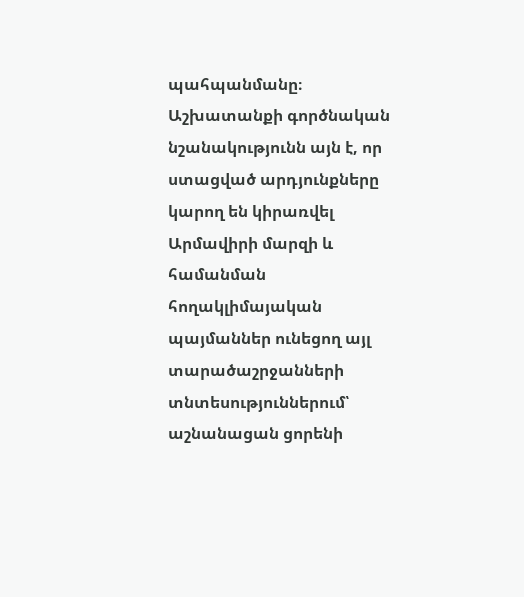պահպանմանը։ Աշխատանքի գործնական նշանակությունն այն է, որ ստացված արդյունքները կարող են կիրառվել Արմավիրի մարզի և համանման հողակլիմայական պայմաններ ունեցող այլ տարածաշրջանների տնտեսություններում՝ աշնանացան ցորենի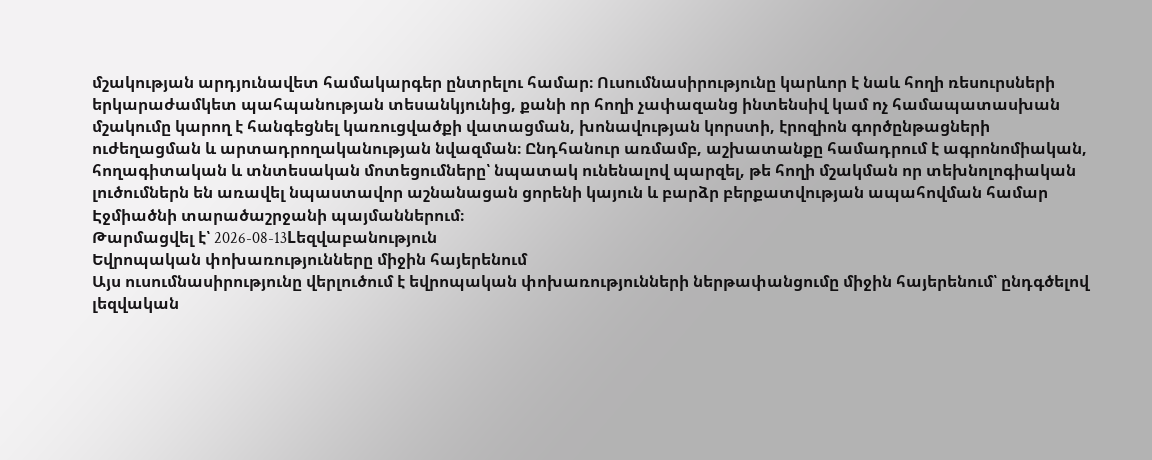մշակության արդյունավետ համակարգեր ընտրելու համար։ Ուսումնասիրությունը կարևոր է նաև հողի ռեսուրսների երկարաժամկետ պահպանության տեսանկյունից, քանի որ հողի չափազանց ինտենսիվ կամ ոչ համապատասխան մշակումը կարող է հանգեցնել կառուցվածքի վատացման, խոնավության կորստի, էրոզիոն գործընթացների ուժեղացման և արտադրողականության նվազման։ Ընդհանուր առմամբ, աշխատանքը համադրում է ագրոնոմիական, հողագիտական և տնտեսական մոտեցումները՝ նպատակ ունենալով պարզել, թե հողի մշակման որ տեխնոլոգիական լուծումներն են առավել նպաստավոր աշնանացան ցորենի կայուն և բարձր բերքատվության ապահովման համար Էջմիածնի տարածաշրջանի պայմաններում։
Թարմացվել է՝ 2026-08-13Lեզվաբանություն
Եվրոպական փոխառությունները միջին հայերենում
Այս ուսումնասիրությունը վերլուծում է եվրոպական փոխառությունների ներթափանցումը միջին հայերենում՝ ընդգծելով լեզվական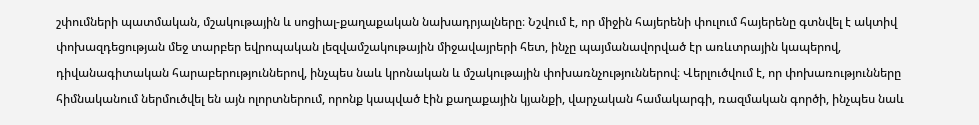շփումների պատմական, մշակութային և սոցիալ-քաղաքական նախադրյալները։ Նշվում է, որ միջին հայերենի փուլում հայերենը գտնվել է ակտիվ փոխազդեցության մեջ տարբեր եվրոպական լեզվամշակութային միջավայրերի հետ, ինչը պայմանավորված էր առևտրային կապերով, դիվանագիտական հարաբերություններով, ինչպես նաև կրոնական և մշակութային փոխառնչություններով։ Վերլուծվում է, որ փոխառությունները հիմնականում ներմուծվել են այն ոլորտներում, որոնք կապված էին քաղաքային կյանքի, վարչական համակարգի, ռազմական գործի, ինչպես նաև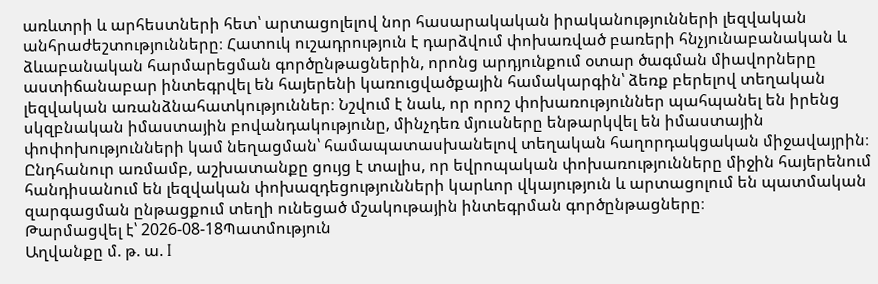առևտրի և արհեստների հետ՝ արտացոլելով նոր հասարակական իրականությունների լեզվական անհրաժեշտությունները։ Հատուկ ուշադրություն է դարձվում փոխառված բառերի հնչյունաբանական և ձևաբանական հարմարեցման գործընթացներին, որոնց արդյունքում օտար ծագման միավորները աստիճանաբար ինտեգրվել են հայերենի կառուցվածքային համակարգին՝ ձեռք բերելով տեղական լեզվական առանձնահատկություններ։ Նշվում է նաև, որ որոշ փոխառություններ պահպանել են իրենց սկզբնական իմաստային բովանդակությունը, մինչդեռ մյուսները ենթարկվել են իմաստային փոփոխությունների կամ նեղացման՝ համապատասխանելով տեղական հաղորդակցական միջավայրին։ Ընդհանուր առմամբ, աշխատանքը ցույց է տալիս, որ եվրոպական փոխառությունները միջին հայերենում հանդիսանում են լեզվական փոխազդեցությունների կարևոր վկայություն և արտացոլում են պատմական զարգացման ընթացքում տեղի ունեցած մշակութային ինտեգրման գործընթացները։
Թարմացվել է՝ 2026-08-18Պատմություն
Աղվանքը մ. թ. ա. I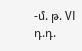-մ. թ. VI դ.դ.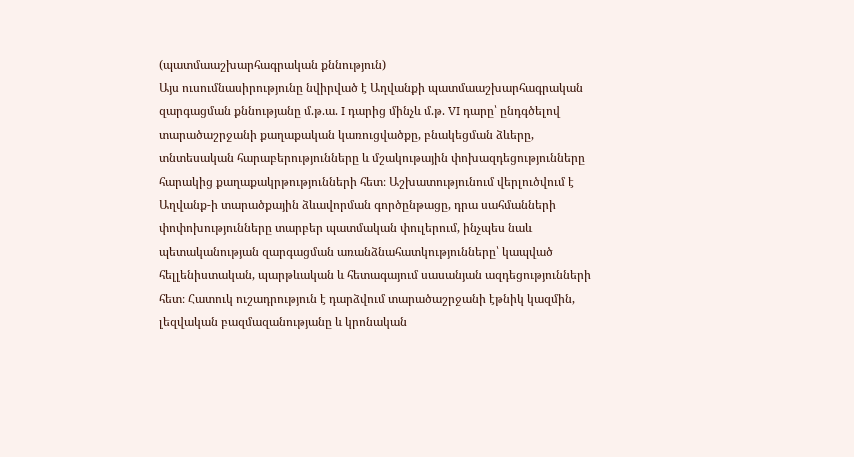(պատմաաշխարհագրական քննություն)
Այս ուսումնասիրությունը նվիրված է Աղվանքի պատմաաշխարհագրական զարգացման քննությանը մ.թ.ա. I դարից մինչև մ.թ. VI դարը՝ ընդգծելով տարածաշրջանի քաղաքական կառուցվածքը, բնակեցման ձևերը, տնտեսական հարաբերությունները և մշակութային փոխազդեցությունները հարակից քաղաքակրթությունների հետ։ Աշխատությունում վերլուծվում է Աղվանք-ի տարածքային ձևավորման գործընթացը, դրա սահմանների փոփոխությունները տարբեր պատմական փուլերում, ինչպես նաև պետականության զարգացման առանձնահատկությունները՝ կապված հելլենիստական, պարթևական և հետագայում սասանյան ազդեցությունների հետ։ Հատուկ ուշադրություն է դարձվում տարածաշրջանի էթնիկ կազմին, լեզվական բազմազանությանը և կրոնական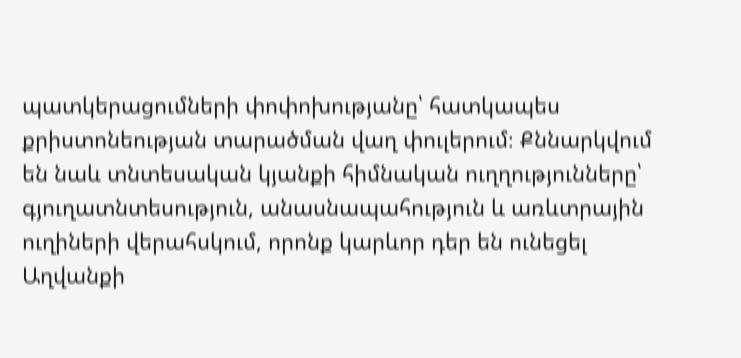պատկերացումների փոփոխությանը՝ հատկապես քրիստոնեության տարածման վաղ փուլերում։ Քննարկվում են նաև տնտեսական կյանքի հիմնական ուղղությունները՝ գյուղատնտեսություն, անասնապահություն և առևտրային ուղիների վերահսկում, որոնք կարևոր դեր են ունեցել Աղվանքի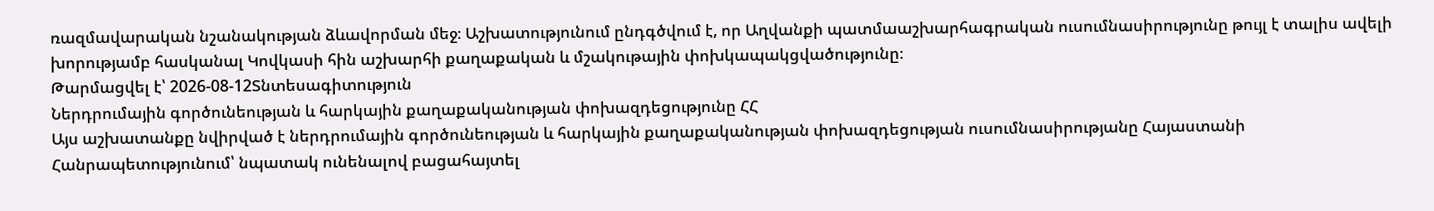ռազմավարական նշանակության ձևավորման մեջ։ Աշխատությունում ընդգծվում է, որ Աղվանքի պատմաաշխարհագրական ուսումնասիրությունը թույլ է տալիս ավելի խորությամբ հասկանալ Կովկասի հին աշխարհի քաղաքական և մշակութային փոխկապակցվածությունը։
Թարմացվել է՝ 2026-08-12Տնտեսագիտություն
Ներդրումային գործունեության և հարկային քաղաքականության փոխազդեցությունը ՀՀ
Այս աշխատանքը նվիրված է ներդրումային գործունեության և հարկային քաղաքականության փոխազդեցության ուսումնասիրությանը Հայաստանի Հանրապետությունում՝ նպատակ ունենալով բացահայտել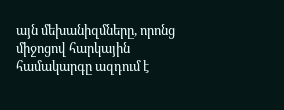այն մեխանիզմները, որոնց միջոցով հարկային համակարգը ազդում է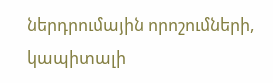ներդրումային որոշումների, կապիտալի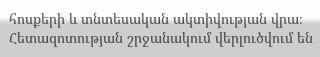հոսքերի և տնտեսական ակտիվության վրա։ Հետազոտության շրջանակում վերլուծվում են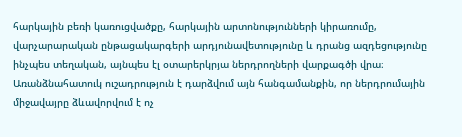հարկային բեռի կառուցվածքը, հարկային արտոնությունների կիրառումը, վարչարարական ընթացակարգերի արդյունավետությունը և դրանց ազդեցությունը ինչպես տեղական, այնպես էլ օտարերկրյա ներդրողների վարքագծի վրա։ Առանձնահատուկ ուշադրություն է դարձվում այն հանգամանքին, որ ներդրումային միջավայրը ձևավորվում է ոչ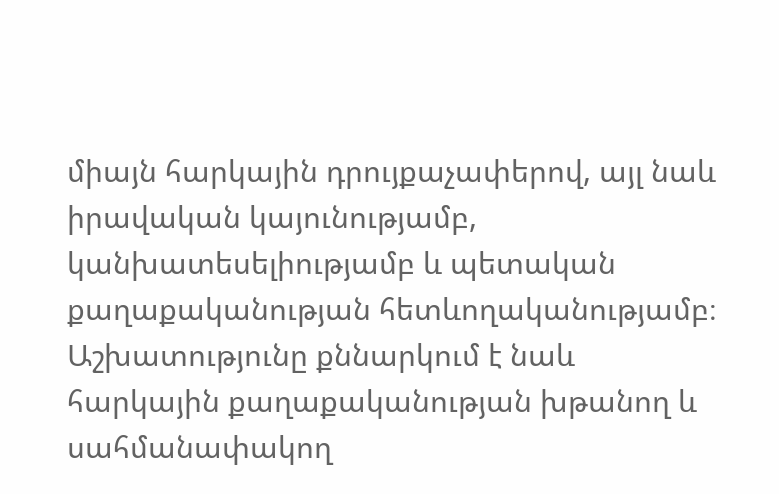միայն հարկային դրույքաչափերով, այլ նաև իրավական կայունությամբ, կանխատեսելիությամբ և պետական քաղաքականության հետևողականությամբ։ Աշխատությունը քննարկում է նաև հարկային քաղաքականության խթանող և սահմանափակող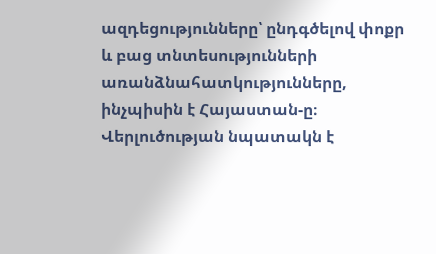ազդեցությունները՝ ընդգծելով փոքր և բաց տնտեսությունների առանձնահատկությունները, ինչպիսին է Հայաստան-ը։ Վերլուծության նպատակն է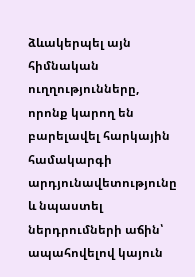ձևակերպել այն հիմնական ուղղությունները, որոնք կարող են բարելավել հարկային համակարգի արդյունավետությունը և նպաստել ներդրումների աճին՝ ապահովելով կայուն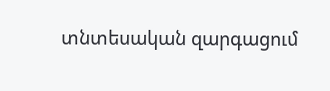տնտեսական զարգացում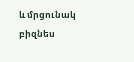և մրցունակ բիզնես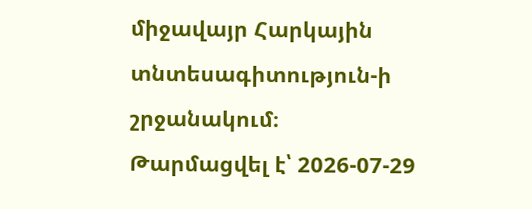միջավայր Հարկային տնտեսագիտություն-ի շրջանակում։
Թարմացվել է՝ 2026-07-29